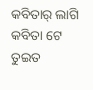କବିତାର୍ ଲାଗି କବିତା ଟେ
ତୁଇତ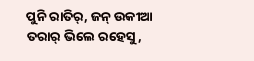ପୁନି ରାତିର୍, ଜନ୍ ଉକୀଆ ତରାର୍ ଭିଲେ ରହେସୁ,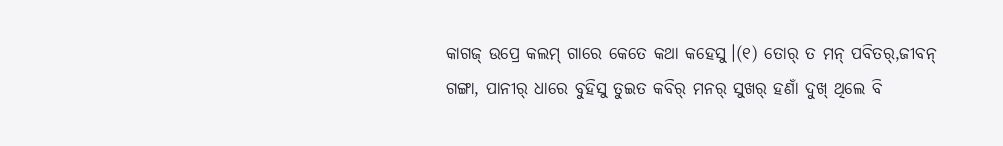କାଗଜ୍ ଉପ୍ରେ କଲମ୍ ଗାରେ କେତେ କଥା କହେସୁ।(୧) ତୋର୍ ତ ମନ୍ ପବିତର୍,ଜୀବନ୍ ଗଙ୍ଗା, ପାନୀର୍ ଧାରେ ବୁହିସୁ ତୁଇତ କବିର୍ ମନର୍ ସୁଖର୍ ହଣାଁ ଦୁଖ୍ ଥିଲେ ବି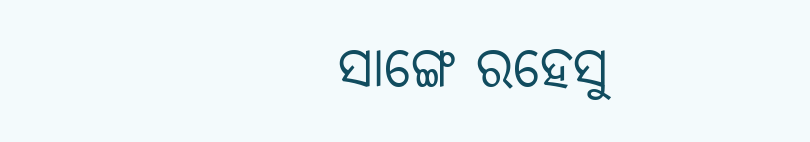ସାଙ୍ଗେ ରହେସୁ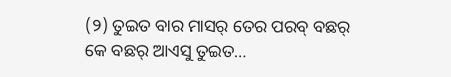(୨) ତୁଇତ ବାର ମାସର୍ ତେର ପରବ୍ ବଛର୍ କେ ବଛର୍ ଆଏସୁ ତୁଇତ…